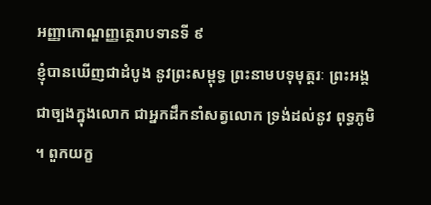អញ្ញាកោណ្ឌញ្ញត្ថេរាបទានទី ៩
ខ្ញុំបានឃើញជាដំបូង នូវព្រះសម្ពុទ្ធ ព្រះនាមបទុមុត្តរៈ ព្រះអង្គជាច្បងក្នុងលោក ជាអ្នកដឹកនាំសត្វលោក ទ្រង់ដល់នូវ ពុទ្ធភូមិ ។ ពួកយក្ខ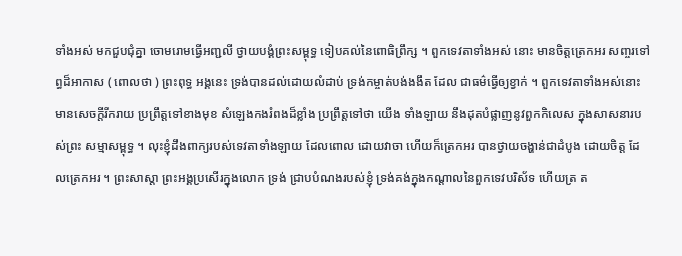ទាំងអស់ មកជួបជុំគ្នា ចោមរោមធ្វើអញ្ជលី ថ្វាយបង្គំព្រះសម្ពុទ្ធ ទៀបគល់នៃពោធិព្រឹក្ស ។ ពួកទេវតាទាំងអស់ នោះ មានចិត្តត្រេកអរ សញ្ចរទៅព្ធដ៏អាកាស ( ពោលថា ) ព្រះពុទ្ធ អង្គនេះ ទ្រង់បានដល់ដោយលំដាប់ ទ្រង់កម្ចាត់បង់ងងឹត ដែល ជាធម៌ធ្វើឲ្យខ្វាក់ ។ ពួកទេវតាទាំងអស់នោះ មានសេចក្តីរីករាយ ប្រព្រឹត្តទៅខាងមុខ សំឡេងកងរំពងដ៏ខ្លាំង ប្រព្រឹត្តទៅថា យើង ទាំងឡាយ នឹងដុតបំផ្លាញនូវពួកកិលេស ក្នុងសាសនារបស់ព្រះ សម្មាសម្ពុទ្ធ ។ លុះខ្ញុំដឹងពាក្យរបស់ទេវតាទាំងឡាយ ដែលពោល ដោយវាចា ហើយក៏ត្រេកអរ បានថ្វាយចង្ហាន់ជាដំបូង ដោយចិត្ត ដែលត្រេកអរ ។ ព្រះសាស្តា ព្រះអង្គប្រសើរក្នុងលោក ទ្រង់ ជ្រាបបំណងរបស់ខ្ញុំ ទ្រង់គង់ក្នុងកណ្តាលនៃពួកទេវបរិស័ទ ហើយត្រ ត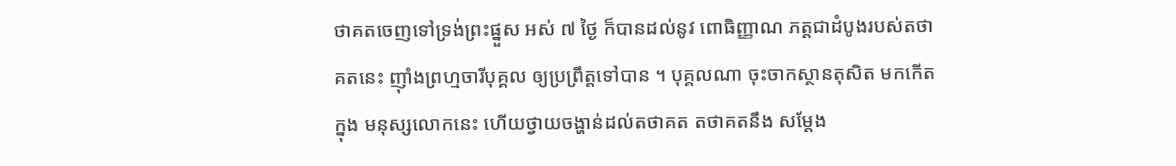ថាគតចេញទៅទ្រង់ព្រះផ្នួស អស់ ៧ ថ្ងៃ ក៏បានដល់នូវ ពោធិញ្ញាណ ភត្តជាដំបូងរបស់តថាគតនេះ ញ៉ាំងព្រហ្មចារីបុគ្គល ឲ្យប្រព្រឹត្តទៅបាន ។ បុគ្គលណា ចុះចាកស្ថានតុសិត មកកើតក្នុង មនុស្សលោកនេះ ហើយថ្វាយចង្ហាន់ដល់តថាគត តថាគតនឹង សម្តែង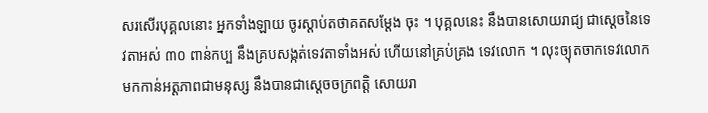សរសើរបុគ្គលនោះ អ្នកទាំងឡាយ ចូរស្តាប់តថាគតសម្តែង ចុះ ។ បុគ្គលនេះ នឹងបានសោយរាជ្យ ជាស្តេចនៃទេវតាអស់ ៣០ ពាន់កប្ប នឹងគ្របសង្កត់ទេវតាទាំងអស់ ហើយនៅគ្រប់គ្រង ទេវលោក ។ លុះច្យុតចាកទេវលោក មកកាន់អត្តភាពជាមនុស្ស នឹងបានជាស្តេចចក្រពត្តិ សោយរា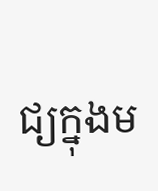ជ្យក្នុងម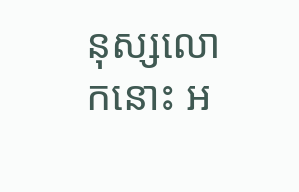នុស្សលោកនោះ អ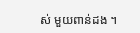ស់ មួយពាន់ដង ។